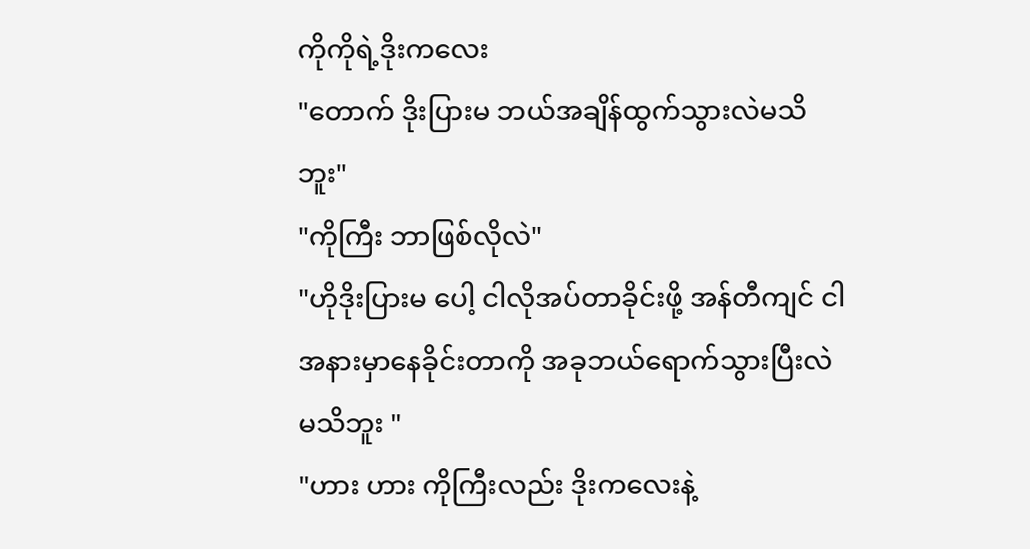ကိုကိုရဲ့ဒိုးကလေး
"တောက် ဒိုးပြားမ ဘယ်အချိန်ထွက်သွားလဲမသိဘူး"
"ကိုကြီး ဘာဖြစ်လိုလဲ"
"ဟိုဒိုးပြားမ ပေါ့ ငါလိုအပ်တာခိုင်းဖို့ အန်တီကျင် ငါအနားမှာနေခိုင်းတာကို အခုဘယ်ရောက်သွားပြီးလဲမသိဘူး "
"ဟား ဟား ကိုကြီးလည်း ဒိုးကလေးနဲ့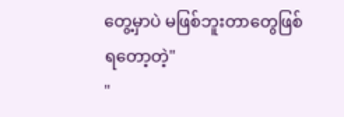တွေ့မှာပဲ မဖြစ်ဘူးတာတွေဖြစ်ရတော့တဲ့"
"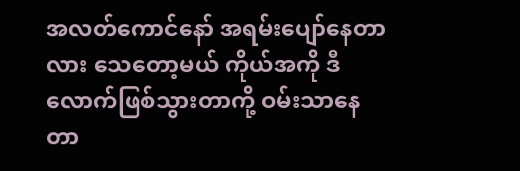အလတ်ကောင်နော် အရမ်းပျော်နေတာလား သေတော့မယ် ကိုယ်အကို ဒီလောက်ဖြစ်သွားတာကို့ ဝမ်းသာနေတာ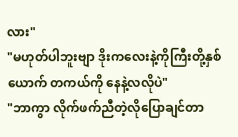လား"
"မဟုတ်ပါဘူးဗျာ ဒိုးကလေးနဲ့ကိုကြီးတို့နှစ်ယောက် တကယ်ကို နေနဲ့လလိုပဲ"
"ဘာကွာ လိုက်ဖက်ညီတဲ့လိုပြောချင်တာ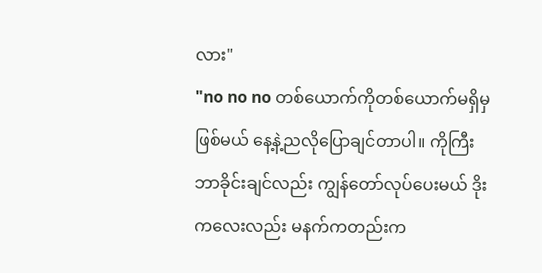လား"
"no no no တစ်ယောက်ကိုတစ်ယောက်မရှိမှဖြစ်မယ် နေ့နဲ့ညလိုပြောချင်တာပါ။ ကိုကြီး ဘာခိုင်းချင်လည်း ကျွန်တော်လုပ်ပေးမယ် ဒိုးကလေးလည်း မနက်ကတည်းက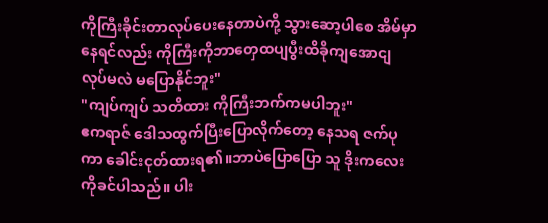ကိုကြီးခိုင်းတာလုပ်ပေးနေတာပဲကို့ သွားဆော့ပါစေ အိမ်မှာနေရင်လည်း ကိုကြီးကိုဘာတှေထပျပွီးထိခိုကျအောငျ လုပ်မလဲ မပြောနိုင်ဘူး"
"ကျပ်ကျပ် သတိထား ကိုကြီးဘက်ကမပါဘူး"
ဧကရာဇ် ဒေါသထွက်ပြီးပြောလိုက်တော့ နေသရ ဇက်ပုကာ ခေါင်းငုတ်ထားရ၏။ဘာပဲပြောပြော သူ ဒိုးကလေးကိုခင်ပါသည်။ ပါး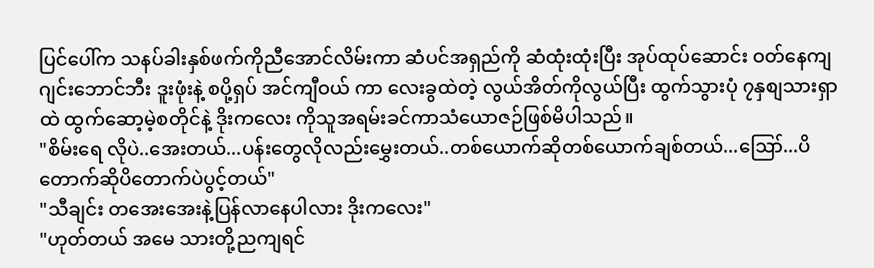ပြင်ပေါ်က သနပ်ခါးနှစ်ဖက်ကိုညီအောင်လိမ်းကာ ဆံပင်အရှည်ကို ဆံထုံးထုံးပြီး အုပ်ထုပ်ဆောင်း ဝတ်နေကျ ဂျင်းဘောင်ဘီး ဒူးဖုံးနဲ့ စပို့ရှပ် အင်ကျီဝယ် ကာ လေးခွထဲတဲ့ လွယ်အိတ်ကိုလွယ်ပြီး ထွက်သွားပုံ ၇နှစျသားရှာထဲ ထွက်ဆော့မဲ့စတိုင်နဲ့ ဒိုးကလေး ကိုသူအရမ်းခင်ကာသံယောဇဉ်ဖြစ်မိပါသည်။
"စိမ်းရေ လိုပဲ..အေးတယ်...ပန်းတွေလိုလည်းမွှေးတယ်..တစ်ယောက်ဆိုတစ်ယောက်ချစ်တယ်...ဪ...ပိတောက်ဆိုပိတောက်ပဲပွင့်တယ်"
"သီချင်း တအေးအေးနဲ့ပြန်လာနေပါလား ဒိုးကလေး"
"ဟုတ်တယ် အမေ သားတို့ညကျရင်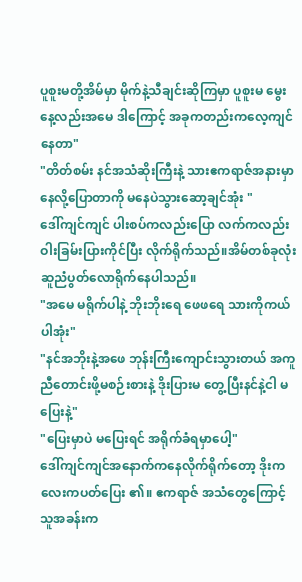ပူစူးမတို့အိမ်မှာ မိုက်နဲ့သီချင်းဆိုကြမှာ ပူစူးမ မွေးနေ့လည်းအမေ ဒါကြောင့် အခုကတည်းကလေ့ကျင်နေတာ"
"တိတ်စမ်း နင်အသံဆိုးကြီးနဲ့ သားဧကရာဇ်အနားမှာနေလို့ပြောတာကို မနေပဲသွားဆော့ချင်အုံး "
ဒေါ်ကျင်ကျင် ပါးစပ်ကလည်းပြော လက်ကလည်းဝါးခြမ်းပြားကိုင်ပြီး လိုက်ရိုက်သည်။အိမ်တစ်ခုလုံး ဆူညံပွတ်လောရိုက်နေပါသည်။
"အမေ မရိုက်ပါနဲ့ ဘိုးဘိုးရေ ဖေဖရေ သားကိုကယ်ပါအုံး"
"နင်အဘိုးနဲ့အဖေ ဘုန်းကြီးကျောင်းသွားတယ် အကူညီတောင်းဖို့မစဉ်းစားနဲ့ ဒိုးပြားမ တွေ့ပြီးနင်နဲ့ငါ မပြေးနဲ့"
"ပြေးမှာပဲ မပြေးရင် အရိုက်ခံရမှာပေါ့"
ဒေါ်ကျင်ကျင်အနောက်ကနေလိုက်ရိုက်တော့ ဒိုးကလေးကပတ်ပြေး ၏။ ဧကရာဇ် အသံတွေကြောင့် သူအခန်းက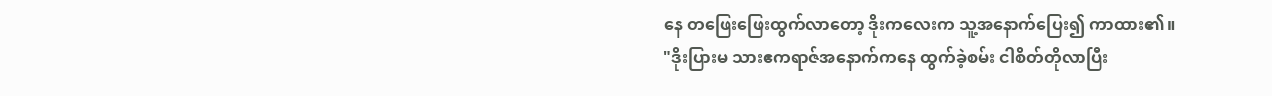နေ တဖြေးဖြေးထွက်လာတော့ ဒိုးကလေးက သူ့အနောက်ပြေး၍ ကာထား၏။
"ဒိုးပြားမ သားဧကရာဇ်အနောက်ကနေ ထွက်ခဲ့စမ်း ငါစိတ်တိုလာပြီး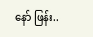နော် ဖြန်း..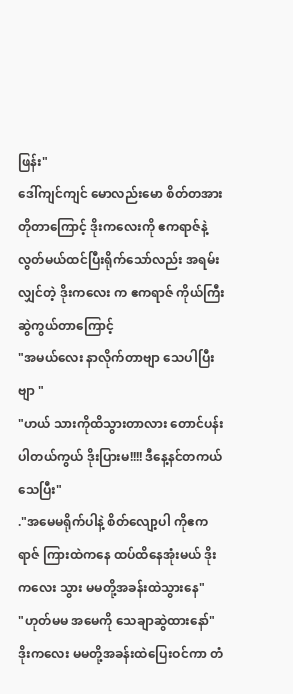ဖြန်း"
ဒေါ်ကျင်ကျင် မောလည်းမော စိတ်တအားတိုတာကြောင့် ဒိုးကလေးကို ဧကရာဇ်နဲ့လွတ်မယ်ထင်ပြီးရိုက်သော်လည်း အရမ်းလျှင်တဲ့ ဒိုးကလေး က ဧကရာဇ် ကိုယ်ကြီးဆွဲကွယ်တာကြောင့်
"အမယ်လေး နာလိုက်တာဗျာ သေပါပြီးဗျာ "
"ဟယ် သားကိုထိသွားတာလား တောင်ပန်းပါတယ်ကွယ် ဒိုးပြားမ!!!! ဒီနေ့နင်တကယ်သေပြီး"
."အမေမရိုက်ပါနဲ့ စိတ်လျော့ပါ ကိုဧကရာဇ် ကြားထဲကနေ ထပ်ထိနေအုံးမယ် ဒိုးကလေး သွား မမတို့အခန်းထဲသွားနေ"
"ဟုတ်မမ အမေကို သေချာဆွဲထားနော်"
ဒိုးကလေး မမတို့အခန်းထဲပြေးဝင်ကာ တံ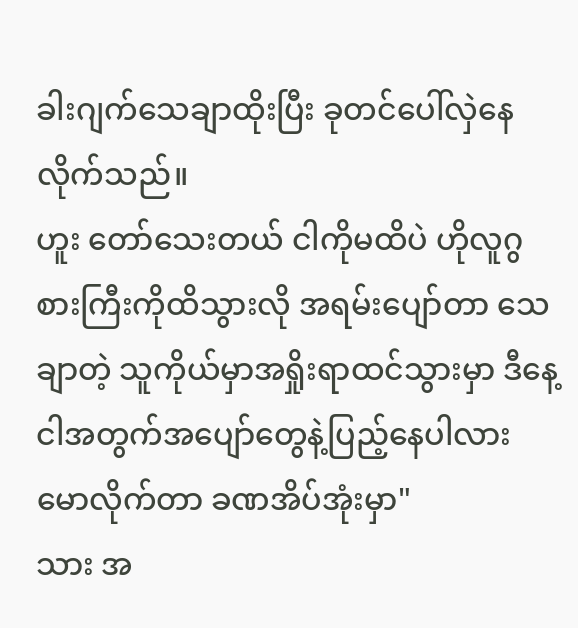ခါးဂျက်သေချာထိုးပြီး ခုတင်ပေါ်လှဲနေလိုက်သည်။
ဟူး တော်သေးတယ် ငါကိုမထိပဲ ဟိုလူဂွစားကြီးကိုထိသွားလို အရမ်းပျော်တာ သေချာတဲ့ သူကိုယ်မှာအရှိုးရာထင်သွားမှာ ဒီနေ့ငါအတွက်အပျော်တွေနဲ့ပြည့်နေပါလား မောလိုက်တာ ခဏအိပ်အုံးမှာ"
သား အ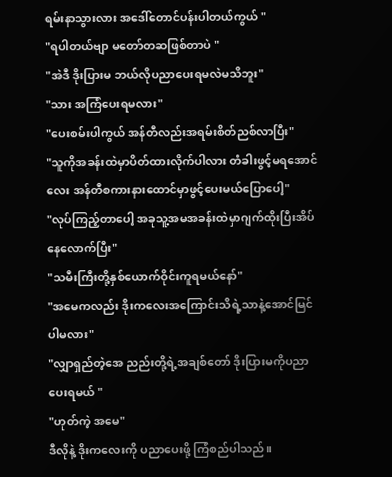ရမ်းနာသွားလား အဒေါ်တောင်ပန်းပါတယ်ကွယ် "
"ရပါတယ်ဗျာ မတော်တဆဖြစ်တာပဲ "
"အဲဒီ ဒိုးပြားမ ဘယ်လိုပညာပေးရမလဲမသိဘူး"
"သား အကြံပေးရမလား"
"ပေးစမ်းပါကွယ် အန်တီလည်းအရမ်းစိတ်ညစ်လာပြီး"
"သူကိုအခန်းထဲမှာပိတ်ထားလိုက်ပါလား တံခါးဖွင့်မရအောင်လေး အန်တီစကားနားထောင်မှာဖွင့်ပေးမယ်ပြောပေါ့"
"လုပ်ကြည့်တာပေါ့ အခုသူ့အမအခန်းထဲမှာဂျက်ထိုးပြီးအိပ်နေလောက်ပြီး"
"သမီးကြီးတို့နှစ်ယောက်ဝိုင်းကူရမယ်နော်"
"အမေကလည်း ဒိုးကလေးအကြောင်းသိရဲ့သာနဲ့အောင်မြင်ပါမလား"
"လျှာရှည်တဲ့အေ ညည်းတို့ရဲ့အချစ်တော် ဒိုးပြားမကိုပညာပေးရမယ် "
"ဟုတ်ကဲ့ အမေ"
ဒီလိုနဲ့ ဒိုးကလေးကို ပညာပေးဖို့ ကြံစည်ပါသည်။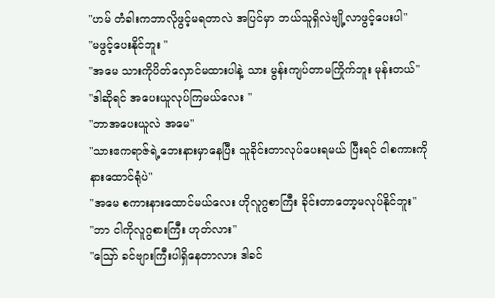"ဟမ် တံခါးကဘာလိုဖွင့်မရတာလဲ အပြင်မှာ ဘယ်သူရှိလဲဗျို့လာဖွင့်ပေးပါ"
"မဖွင့်ပေးနိုင်ဘူး "
"အမေ သားကိုပိတ်လှောင်မထားပါနဲ့ သား မွန်းကျပ်တာမကြိုက်ဘူး မုန်းတယ်"
"ဒါဆိုရင် အပေးယူလုပ်ကြမယ်လေး "
"ဘာအပေးယူလဲ အမေ"
"သားဧကရာဇ်ရဲ့ဘေးနားမှာနေပြီး သူခိုင်းတာလုပ်ပေးရမယ် ပြီးရင် ငါစကားကိုနားထောင်ရုံပဲ"
"အမေ စကားနားထောင်မယ်လေး ဟိုလူဂွစာကြီး ခိုင်းတာတော့မလုပ်နိုင်ဘူး"
"ဘာ ငါကိုလူဂွစားကြီး ဟုတ်လား"
"ဪ ခင်ဗျားကြီးပါရှိနေတာလား ဒါခင်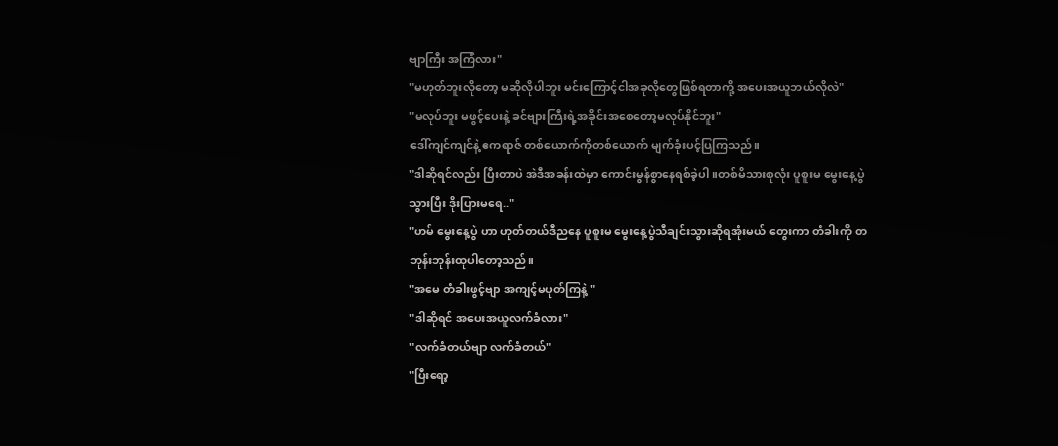ဗျာကြီး အကြံလား"
"မဟုတ်ဘူးလိုတော့ မဆိုလိုပါဘူး မင်းကြောင့်ငါအခုလိုတွေဖြစ်ရတာကို့ အပေးအယူဘယ်လိုလဲ"
"မလုပ်ဘူး မဖွင့်ပေးနဲ့ ခင်ဗျားကြီးရဲ့အခိုင်းအစေတော့မလုပ်နိုင်ဘူး"
ဒေါ်ကျင်ကျင်နဲ့ ဧကရာဇ် တစ်ယောက်ကိုတစ်ယောက် မျက်ခုံးပင့်ပြကြသည်။
"ဒါဆိုရင်လည်း ပြီးတာပဲ အဲဒီအခန်းထဲမှာ ကောင်းမွန်စွာနေရစ်ခဲ့ပါ ။တစ်မိသားစုလုံး ပူစူးမ မွေးနေ့ပွဲသွားပြီး ဒိုးပြားမရေ.."
"ဟမ် မွေးနေ့ပွဲ ဟာ ဟုတ်တယ်ဒီညနေ ပူစူးမ မွေးနေ့ပွဲသီချင်းသွားဆိုရအုံးမယ် တွေးကာ တံခါးကို တဘုန်းဘုန်းထုပါတော့သည်။
"အမေ တံခါးဖွင့်ဗျာ အကျင့်မပုတ်ကြနဲ့ "
"ဒါဆိုရင် အပေးအယူလက်ခံလား"
"လက်ခံတယ်ဗျာ လက်ခံတယ်"
"ပြီးရော့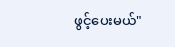ဖွင့်ပေးမယ်"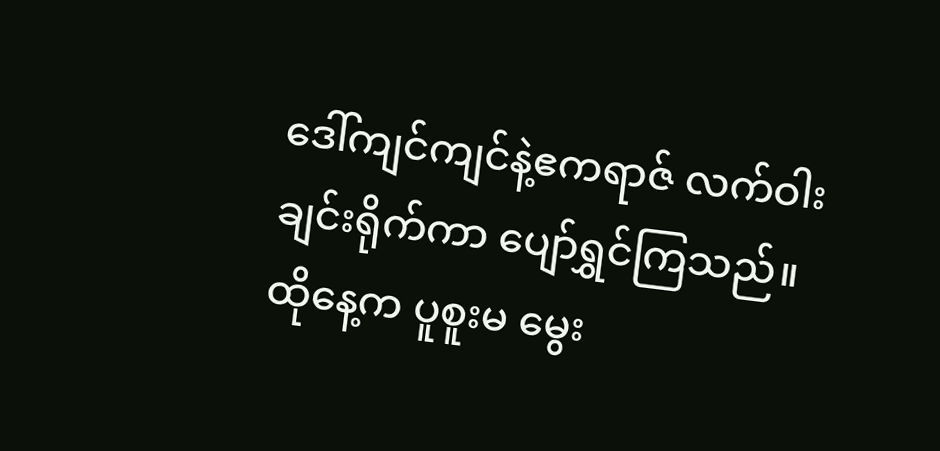ဒေါ်ကျင်ကျင်နဲ့ဧကရာဇ် လက်ဝါးချင်းရိုက်ကာ ပျော်ရွှင်ကြသည်။ထိုနေ့က ပူစူးမ မွေး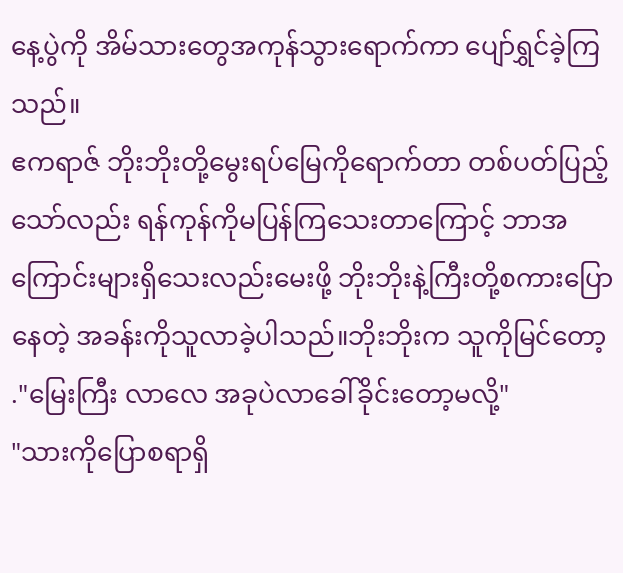နေ့ပွဲကို အိမ်သားတွေအကုန်သွားရောက်ကာ ပျော်ရွှင်ခဲ့ကြသည်။
ဧကရာဇ် ဘိုးဘိုးတို့မွေးရပ်မြေကိုရောက်တာ တစ်ပတ်ပြည့်သော်လည်း ရန်ကုန်ကိုမပြန်ကြသေးတာကြောင့် ဘာအကြောင်းများရှိသေးလည်းမေးဖို့ ဘိုးဘိုးနဲ့ကြီးတို့စကားပြောနေတဲ့ အခန်းကိုသူလာခဲ့ပါသည်။ဘိုးဘိုးက သူကိုမြင်တော့
."မြေးကြီး လာလေ အခုပဲလာခေါ်ခိုင်းတော့မလို့"
"သားကိုပြောစရာရှိ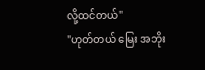လို့ထင်တယ်"
"ဟုတ်တယ် မြေး အဘိုး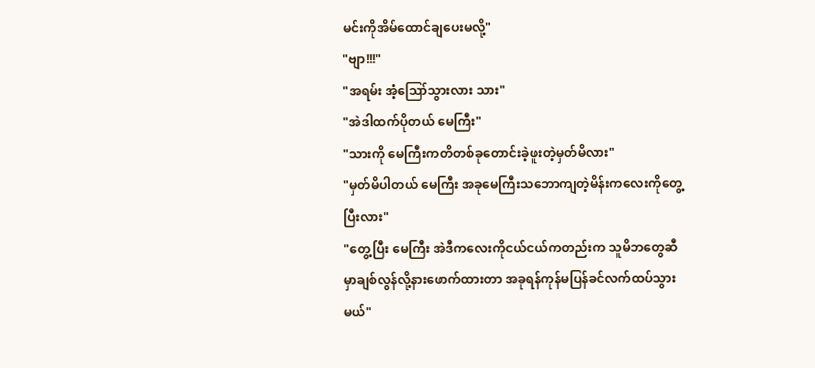မင်းကိုအိမ်ထောင်ချပေးမလို့"
"ဗျာ!!!"
"အရမ်း အံ့ဪသွားလား သား"
"အဲဒါထက်ပိုတယ် မေကြီး"
"သားကို မေကြီးကတိတစ်ခုတောင်းခဲ့ဖူးတဲ့မှတ်မိလား"
"မှတ်မိပါတယ် မေကြီး အခုမေကြီးသဘောကျတဲ့မိန်းကလေးကိုတွေ့ပြီးလား"
"တွေ့ပြီး မေကြီး အဲဒီကလေးကိုငယ်ငယ်ကတည်းက သူမိဘတွေဆီမှာချစ်လွန်လို့နားဖောက်ထားတာ အခုရန်ကုန်မပြန်ခင်လက်ထပ်သွားမယ်"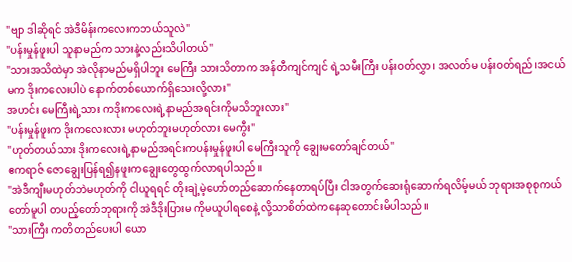"ဗျာ ဒါဆိုရင် အဲဒီမိန်းကလေးကဘယ်သူလဲ"
"ပန်းမှုန်ဖူးပါ သူနာမည်က သားနဲ့လည်းသိပါတယ်"
"သားအသိထဲမှာ အဲလိုနာမည်မရှိပါဘူး မေကြီး သားသိတာက အန်တီကျင်ကျင် ရဲ့သမီးကြီး ပန်းဝတ်လွှာ၊ အလတ်မ ပန်းဝတ်ရည်၊အငယ်မက ဒိုးကလေးပါပဲ နောက်တစ်ယောက်ရှိသေးလို့လား"
အဟင်း မေကြီးရဲ့သား ကဒိုးကလေးရဲ့နာမည်အရင်းကိုမသိဘူးလား"
"ပန်းမှုန်ဖူးက ဒိုးကလေးလား မဟုတ်ဘူးမဟုတ်လား မေကွီး"
"ဟုတ်တယ်သား ဒိုးကလေးရဲ့နာမည်အရင်းကပန်းမှုန်ဖူးပါ မေကြီးသူကို ချွေးမတော်ချင်တယ်"
ဧကရာဇ် ဇောချွေးပြန်ရ၍နဖူးကချွေးတွေထွက်လာရပါသည်။
"အဲဒီကျီးမဟုတ်ဘဲမဟုတ်ကို ငါယူရရင် တိုးချဲ့မဲ့ဟော်တည်ဆောက်နေတာရပ်ပြီး ငါအတွက်ဆေးရုံဆောက်ရလိမ့်မယ် ဘုရားအစုစုကယ်တော်မူပါ တပည့်တော်ဘုရားကို အဲဒီဒိုးပြားမ ကိုမယူပါရစေနဲ့ လို့သာစိတ်ထဲကနေဆုတောင်းမိပါသည်။
"သားကြီး ကတိတည်ပေးပါ ယော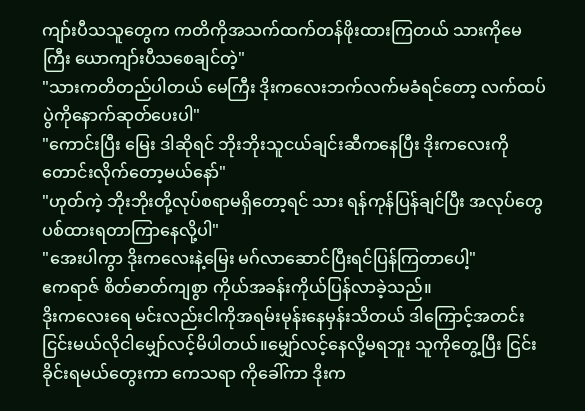ကျာ်းပီသသူတွေက ကတိကိုအသက်ထက်တန်ဖိုးထားကြတယ် သားကိုမေကြီး ယောကျာ်းပီသစေချင်တဲ့"
"သားကတိတည်ပါတယ် မေကြီး ဒိုးကလေးဘက်လက်မခံရင်တော့ လက်ထပ်ပွဲကိုနောက်ဆုတ်ပေးပါ"
"ကောင်းပြီး မြေး ဒါဆိုရင် ဘိုးဘိုးသူငယ်ချင်းဆီကနေပြီး ဒိုးကလေးကိုတောင်းလိုက်တော့မယ်နော်"
"ဟုတ်ကဲ့ ဘိုးဘိုးတို့လုပ်စရာမရှိတော့ရင် သား ရန်ကုန်ပြန်ချင်ပြီး အလုပ်တွေပစ်ထားရတာကြာနေလို့ပါ"
"အေးပါကွာ ဒိုးကလေးနဲ့မြေး မဂ်လာဆောင်ပြီးရင်ပြန်ကြတာပေါ့"
ဧကရာဇ် စိတ်ဓာတ်ကျစွာ ကိုယ်အခန်းကိုယ်ပြန်လာခဲ့သည်။
ဒိုးကလေးရေ မင်းလည်းငါကိုအရမ်းမုန်းနေမှန်းသိတယ် ဒါကြောင့်အတင်းငြင်းမယ်လိုငါမျှော်လင့်မိပါတယ်။မျှော်လင့်နေလို့မရဘူး သူကိုတွေ့ပြီး ငြင်းခိုင်းရမယ်တွေးကာ ကေသရာ ကိုခေါ်ကာ ဒိုးက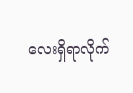လေးရှိရာလိုက်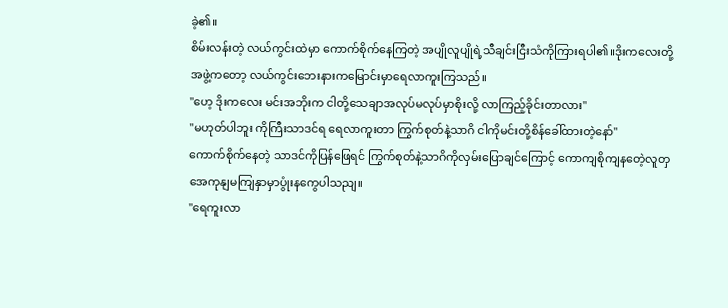ခဲ့၏။
စိမ်းလန်းတဲ့ လယ်ကွင်းထဲမှာ ကောက်စိုက်နေကြတဲ့ အပျိုလူပျိုရဲ့သီချင်းငြီးသံကိုကြားရပါ၏။ဒိုးကလေးတို့ အဖွဲ့ကတော့ လယ်ကွင်းဘေးနားကမြောင်းမှာရေလာကူးကြသည်။
"ဟေ့ ဒိုးကလေး မင်းအဘိုးက ငါတို့သေချာအလုပ်မလုပ်မှာစိုးလို့ လာကြည့်ခိုင်းတာလား"
"မဟုတ်ပါဘူး ကိုကြီးသာဒင်ရ ရေလာကူးတာ ကြွက်စုတ်နဲ့သာဂိ ငါကိုမင်းတို့စိန်ခေါ်ထားတဲ့နော်"
ကောက်စိုက်နေတဲ့ သာဒင်ကိုပြန်ဖြေရင် ကြွက်စုတ်နဲ့သာဂိကိုလှမ်းပြောချင်ကြောင့် ကောကျစိုကျနတေဲ့လူတှအေကုနျမကျြနှာမှာပွုံးနကွေပါသညျ။
"ရေကူးလာ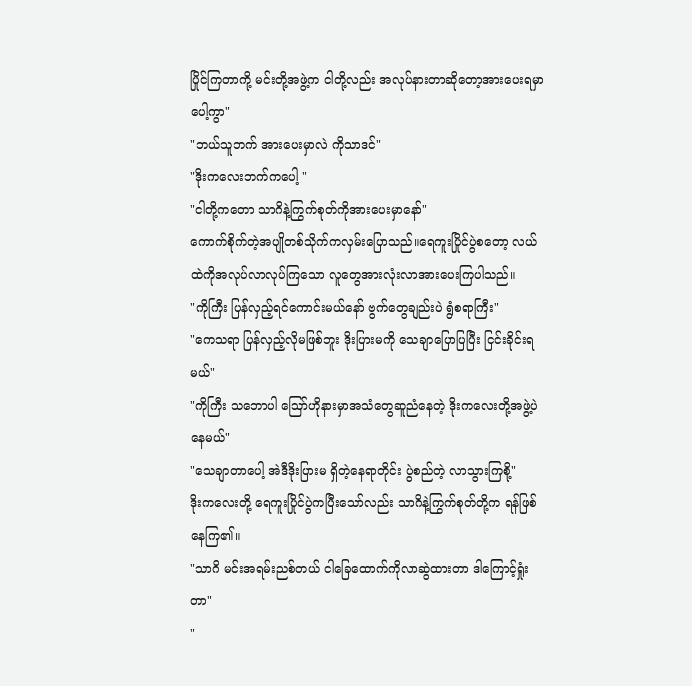ပြိုင်ကြတာကို့ မင်းတို့အဖွဲ့က ငါတို့လည်း အလုပ်နားတာဆိုတော့အားပေးရမှာပေါ့ကွာ"
"ဘယ်သူဘက် အားပေးမှာလဲ ကိုသာဒင်"
"ဒိုးကလေးဘက်ကပေါ့ "
"ငါတို့ကတော သာဂိနဲ့ကြွက်စုတ်ကိုအားပေးမှာနော်"
ကောက်စိုက်တဲ့အပျိုတစ်သိုက်ကလှမ်းပြောသည်။ရေကူးပြိုင်ပွဲစတော့ လယ်ထဲကိုအလုပ်လာလုပ်ကြသော လူတွေအားလုံးလာအားပေးကြပါသည်။
"ကိုကြီး ပြန်လှည့်ရင်ကောင်းမယ်နော် ဗွက်တွေချည်းပဲ ရွံစရာကြီး"
"ကေသရာ ပြန်လှည့်လိုမဖြစ်ဘူး ဒိုးပြားမကို သေချာပြောပြပြီး ငြင်းခိုင်းရမယ်"
"ကိုကြီး သဘောပါ ဪဟိုနားမှာအသံတွေဆူညံနေတဲ့ ဒိုးကလေးတို့အဖွဲ့ပဲနေမယ်"
"သေချာတာပေါ့ အဲဒီဒိုးပြားမ ရှိတဲ့နေရာတိုင်း ပွဲစည်တဲ့ လာသွားကြစို့"
ဒိုးကလေးတို့ ရေကူးပြိုင်ပွဲကပြီးသော်လည်း သာဂိနဲ့ကြွက်စုတ်တို့က ရန်ဖြစ်နေကြ၏။
"သာဂိ မင်းအရမ်းညစ်တယ် ငါခြေထောက်ကိုလာဆွဲထားတာ ဒါကြောင့်ရှုံးတာ"
"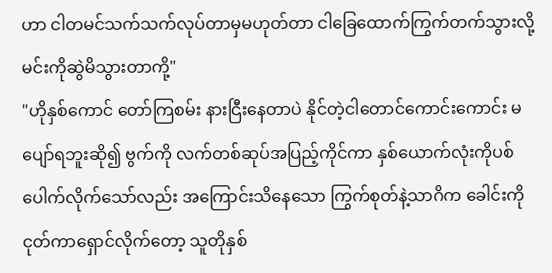ဟာ ငါတမင်သက်သက်လုပ်တာမှမဟုတ်တာ ငါခြေထောက်ကြွက်တက်သွားလို့ မင်းကိုဆွဲမိသွားတာကို့"
"ဟိုနှစ်ကောင် တော်ကြစမ်း နားငြီးနေတာပဲ နိုင်တဲ့ငါတောင်ကောင်းကောင်း မပျော်ရဘူးဆို၍ ဗွက်ကို လက်တစ်ဆုပ်အပြည့်ကိုင်ကာ နှစ်ယောက်လုံးကိုပစ်ပေါက်လိုက်သော်လည်း အကြောင်းသိနေသော ကြွက်စုတ်နဲ့သာဂိက ခေါင်းကိုငုတ်ကာရှောင်လိုက်တော့ သူတိုနှစ်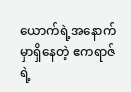ယောက်ရဲ့အနောက်မှာရှိနေတဲ့ ဧကရာဇ်ရဲ့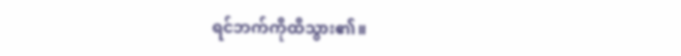ရင်ဘက်ကိုထိသွား၏။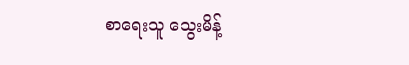စာရေးသူ သွေးမိန့်